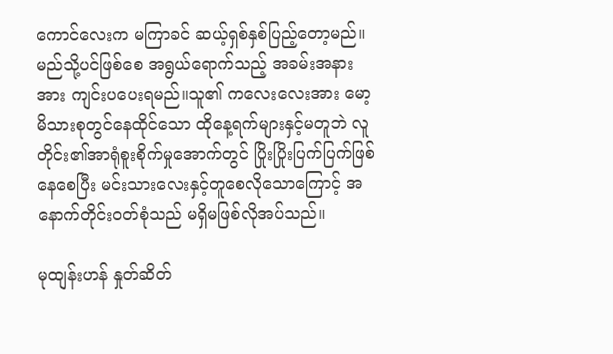ကောင်လေးက မကြာခင် ဆယ့်ရှစ်နှစ်ပြည့်တော့မည်။မည်သို့ပင်ဖြစ်စေ အရွယ်ရောက်သည့် အခမ်းအနားအား ကျင်းပပေးရမည်။သူ၏ ကလေးလေးအား မော့မိသားစုတွင်နေထိုင်သော ထိုနေ့ရက်များနှင့်မတူဘဲ လူတိုင်း၏အာရုံစူးစိုက်မှုအောက်တွင် ပြိုးပြိုးပြက်ပြက်ဖြစ်နေစေပြီး မင်းသားလေးနှင့်တူစေလိုသောကြောင့် အနောက်တိုင်းဝတ်စုံသည် မရှိမဖြစ်လိုအပ်သည်။

မုထျန်းဟန် နှုတ်ဆိတ်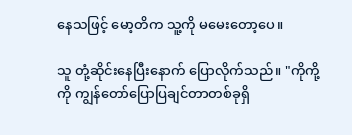နေသဖြင့် မော့တိက သူ့ကို မမေးတော့ပေ။

သူ တုံ့ဆိုင်းနေပြီးနောက် ပြောလိုက်သည်။ "ကိုကို့ကို ကျွန်တော်ပြောပြချင်တာတစ်ခုရှိ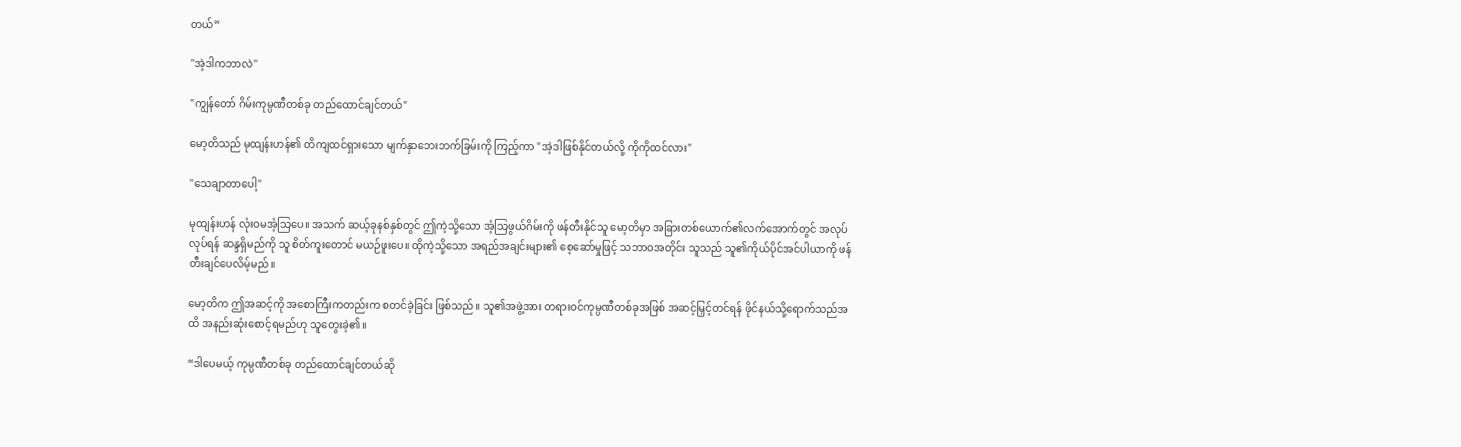တယ်”

''အဲ့ဒါကဘာလဲ''

"ကျွန်တော် ဂိမ်းကုမ္ပဏီတစ်ခု တည်ထောင်ချင်တယ်"

မော့တိသည် မုထျန်းဟန်၏ တိကျထင်ရှားသော မျက်နှာဘေးဘက်ခြမ်းကို ကြည့်ကာ "အဲ့ဒါဖြစ်နိုင်တယ်လို့ ကိုကိုထင်လား"

''သေချာတာပေါ့''

မုထျန်းဟန် လုံးဝမအံ့သြပေ။ အသက် ဆယ့်ခုနစ်နှစ်တွင် ဤကဲ့သို့သော အံ့သြဖွယ်ဂိမ်းကို ဖန်တီးနိုင်သူ မော့တိမှာ အခြားတစ်ယောက်၏လက်အောက်တွင် အလုပ်လုပ်ရန် ဆန္ဒရှိမည်ကို သူ စိတ်ကူးတောင် မယဉ်ဖူးပေ။ ထိုကဲ့သို့သော အရည်အချင်းများ၏ စေ့ဆော်မှုဖြင့် သဘာဝအတိုင်း သူသည် သူ၏ကိုယ်ပိုင်အင်ပါယာကို ဖန်တီးချင်ပေလိမ့်မည်။

မော့တိက ဤအဆင့်ကို အစောကြီးကတည်းက စတင်ခဲ့ခြင်း ဖြစ်သည်။ သူ၏အဖွဲ့အား တရားဝင်ကုမ္ပဏီတစ်ခုအဖြစ် အဆင့်မြှင့်တင်ရန် ဖိုင်နယ်သို့ရောက်သည်အထိ အနည်းဆုံးစောင့်ရမည်ဟု သူတွေးခဲ့၏။

“ဒါပေမယ့် ကုမ္ပဏီတစ်ခု တည်ထောင်ချင်တယ်ဆို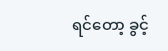ရင်တော့ ခွင့်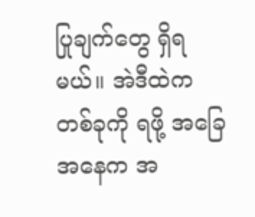ပြုချက်တွေ ရှိရမယ်။ အဲဒီထဲက တစ်ခုကို ရဖို့ အခြေအနေက အ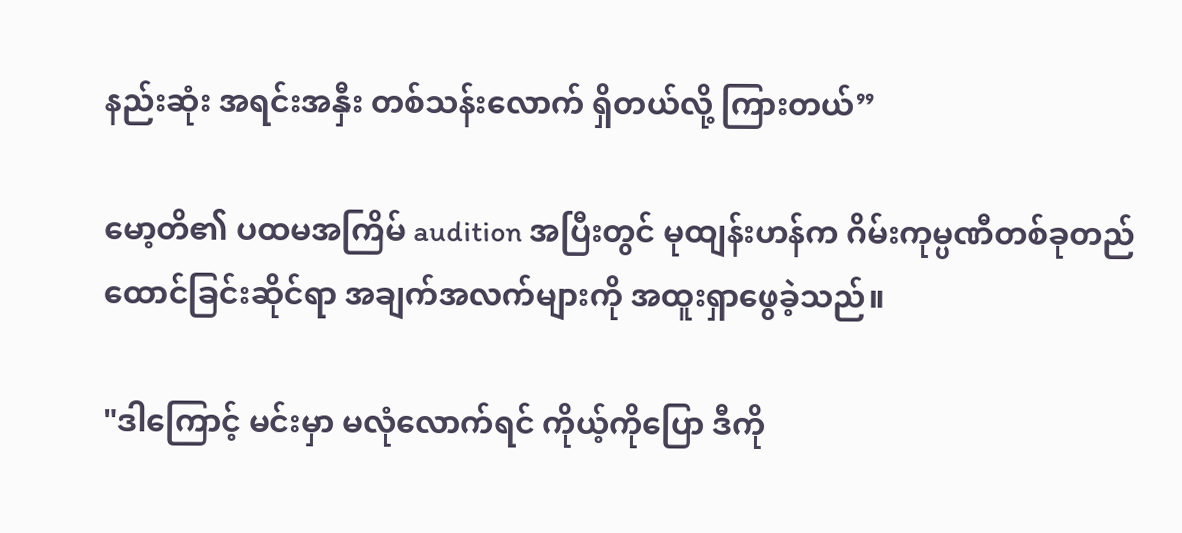နည်းဆုံး အရင်းအနှီး တစ်သန်းလောက် ရှိတယ်လို့ ကြားတယ်”

မော့တိ၏ ပထမအကြိမ် audition အပြီးတွင် မုထျန်းဟန်က ဂိမ်းကုမ္ပဏီတစ်ခုတည်ထောင်ခြင်းဆိုင်ရာ အချက်အလက်များကို အထူးရှာဖွေခဲ့သည်။

"ဒါကြောင့် မင်းမှာ မလုံလောက်ရင် ကိုယ့်ကိုပြော ဒီကို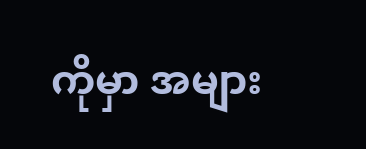ကိုမှာ အများ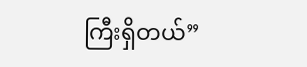ကြီးရှိတယ်”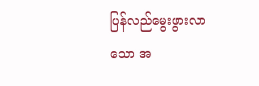ပြန်လည်မွေးဖွားလာသော အ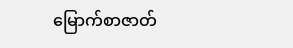မြောက်စာဇာတ်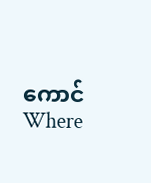ကောင်Where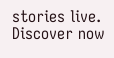stories live. Discover now